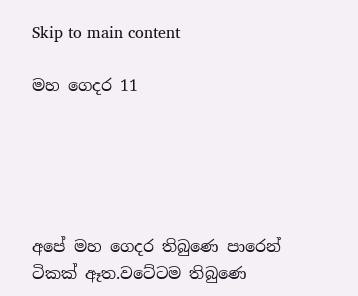Skip to main content

මහ ගෙදර 11





අපේ මහ ගෙදර තිබුණෙ පාරෙන් ටිකක් ඈත.වටේටම තිබුණෙ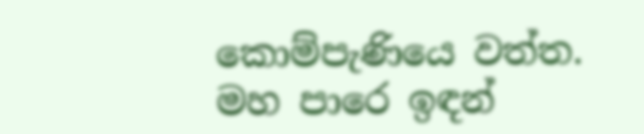කොම්පැණියෙ වත්ත.
මහ පාරෙ ඉඳන්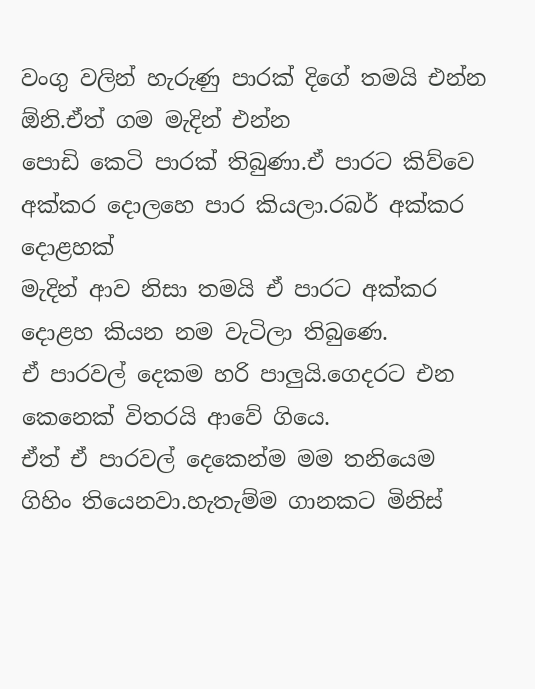වංගු වලින් හැරුණු පාරක් දිගේ තමයි එන්න ඕනි.ඒත් ගම මැදින් එන්න
පොඩි කෙටි පාරක් තිබුණා.ඒ පාරට කිව්වෙ අක්කර දොලහෙ පාර කියලා.රබර් අක්කර දොළහක්
මැදින් ආව නිසා තමයි ඒ පාරට අක්කර දොළහ කියන නම වැටිලා තිබුණෙ.
ඒ පාරවල් දෙකම හරි පාලුයි.ගෙදරට එන කෙනෙක් විතරයි ආවේ ගියෙ.
ඒත් ඒ පාරවල් දෙකෙන්ම මම තනියෙම ගිහිං තියෙනවා.හැතැම්ම ගානකට මිනිස්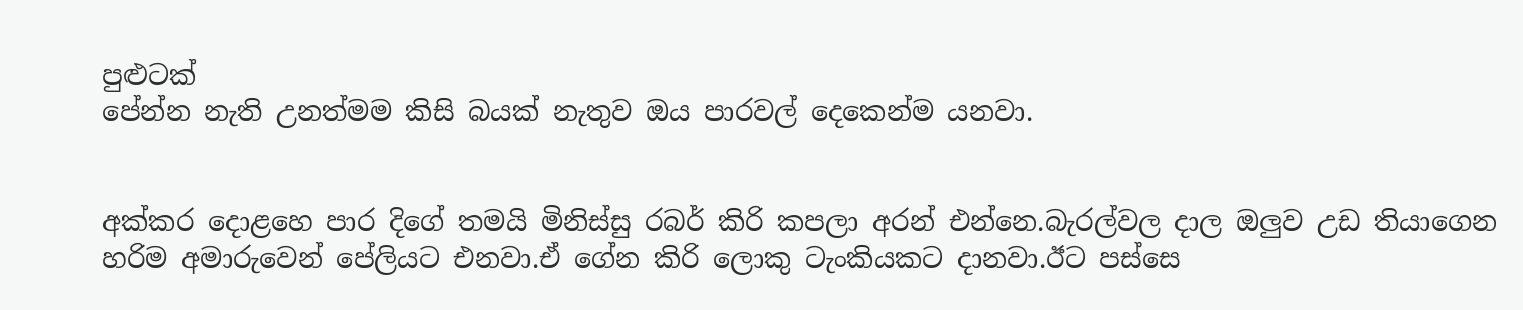පුළුටක්
පේන්න නැති උනත්මම කිසි බයක් නැතුව ඔය පාරවල් දෙකෙන්ම යනවා.


අක්කර දොළහෙ පාර දිගේ තමයි මිනිස්සු රබර් කිරි කපලා අරන් එන්නෙ.බැරල්වල දාල ඔලුව උඩ තියාගෙන
හරිම අමාරුවෙන් පේලියට එනවා.ඒ ගේන කිරි ලොකු ටැංකියකට දානවා.ඊට පස්සෙ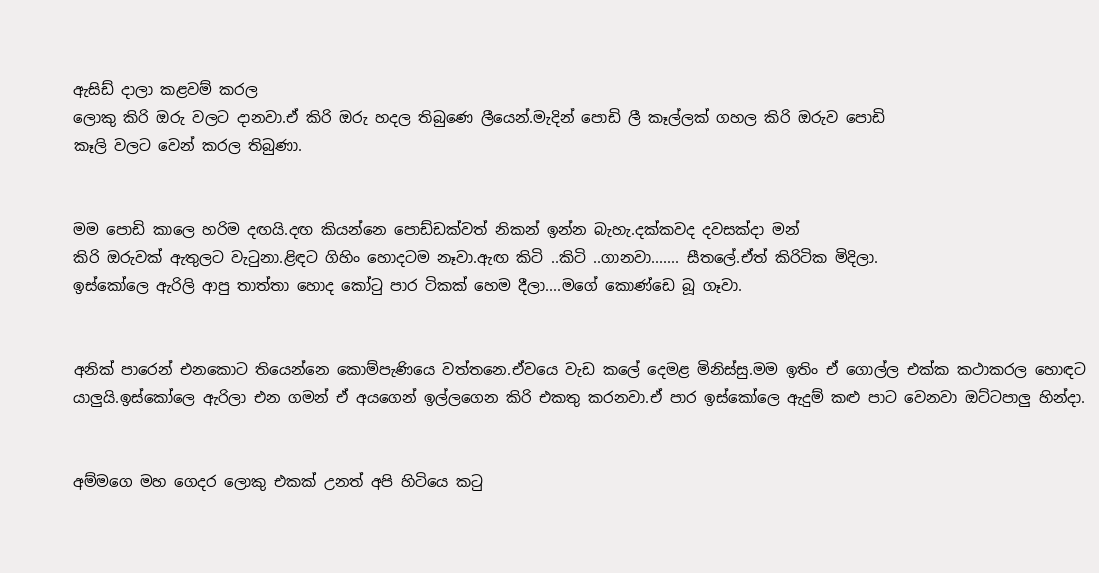ඇසිඩ් දාලා කළවම් කරල
ලොකු කිරි ඔරු වලට දානවා.ඒ කිරි ඔරු හදල තිබුණෙ ලීයෙන්.මැදින් පොඩි ලී කෑල්ලක් ගහල කිරි ඔරුව පොඩි
කෑලි වලට වෙන් කරල තිබුණා.


මම පොඩි කාලෙ හරිම දඟයි.දඟ කියන්නෙ පොඩ්ඩක්වත් නිකන් ඉන්න බැහැ.දක්කවද දවසක්දා මන්
කිරි ඔරුවක් ඇතුලට වැටුනා.ළිඳට ගිහිං හොදටම නෑවා.ඇඟ කිටි ..කිටි ..ගානවා....... සීතලේ.ඒත් කිරිටික මිදිලා.
ඉස්කෝලෙ ඇරිලි ආපු තාත්තා හොද කෝටු පාර ටිකක් හෙම දීලා....මගේ කොණ්ඩෙ බූ ගෑවා.


අනික් පාරෙන් එනකොට තියෙන්නෙ කොම්පැණියෙ වත්තනෙ.ඒවයෙ වැඩ කලේ දෙමළ මිනිස්සු.මම ඉතිං ඒ ගොල්ල එක්ක කථාකරල හොඳට යාලුයි.ඉස්කෝලෙ ඇරිලා එන ගමන් ඒ අයගෙන් ඉල්ලගෙන කිරි එකතු කරනවා.ඒ පාර ඉස්කෝලෙ ඇදුම් කළු පාට වෙනවා ඔට්ටපාලු හින්දා.


අම්මගෙ මහ ගෙදර ලොකු එකක් උනත් අපි හිටියෙ කටු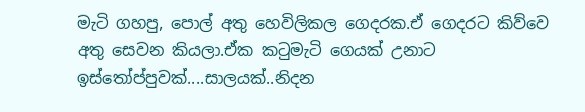මැටි ගහපු, පොල් අතු හෙවිලිකල ගෙදරක.ඒ ගෙදරට කිව්වෙ
අතු සෙවන කියලා.ඒක කටුමැටි ගෙයක් උනාට ඉස්තෝප්පුවක්....සාලයක්..නිදන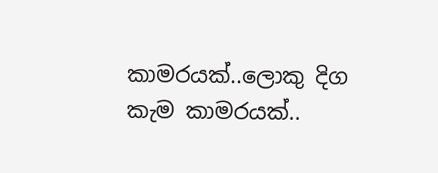කාමරයක්..ලොකු දිග කැම කාමරයක්..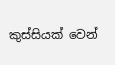කුස්සියක් වෙන්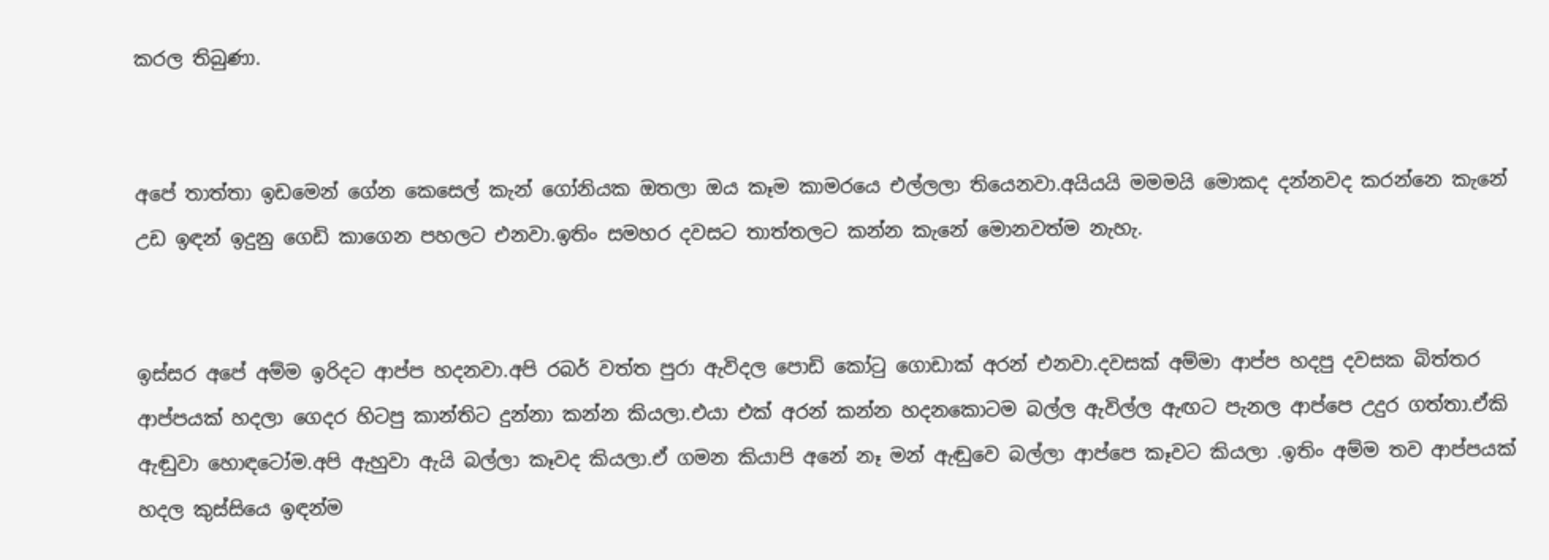කරල තිබුණා.


අපේ තාත්තා ඉඩමෙන් ගේන කෙසෙල් කැන් ගෝනියක ඔතලා ඔය කෑම කාමරයෙ එල්ලලා තියෙනවා.අයියයි මමමයි මොකද දන්නවද කරන්නෙ කැනේ උඩ ඉඳන් ඉදුනු ගෙඩි කාගෙන පහලට එනවා.ඉතිං සමහර දවසට තාත්තලට කන්න කැනේ මොනවත්ම නැහැ.


ඉස්සර අපේ අම්ම ඉරිදට ආප්ප හදනවා.අපි රබර් වත්ත පුරා ඇවිදල පොඩි කෝටු ගොඩාක් අරන් එනවා.දවසක් අම්මා ආප්ප හදපු දවසක බිත්තර ආප්පයක් හදලා ගෙදර හිටපු කාන්තිට දුන්නා කන්න කියලා.එයා එක් අරන් කන්න හදනකොටම බල්ල ඇවිල්ල ඇඟට පැනල ආප්පෙ උදුර ගත්තා.ඒකි ඇඬුවා හොඳටෝම.අපි ඇහුවා ඇයි බල්ලා කෑවද කියලා.ඒ ගමන කියාපි අනේ නෑ මන් ඇඬුවෙ බල්ලා ආප්පෙ කෑවට කියලා .ඉතිං අම්ම තව ආප්පයක් හදල කුස්සියෙ ඉඳන්ම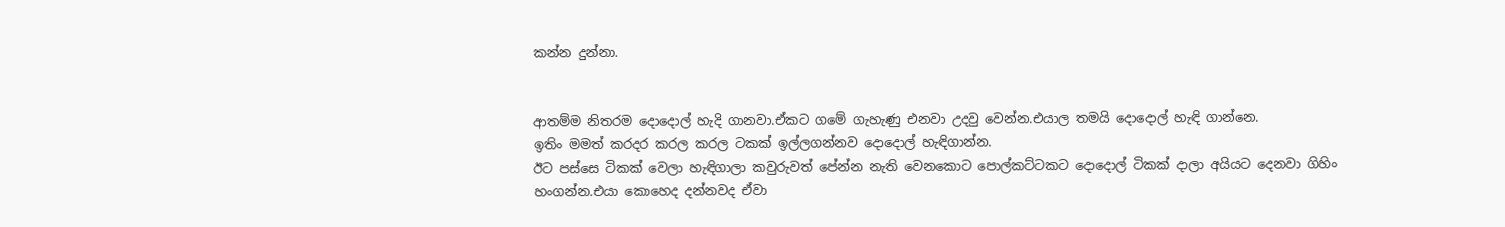කන්න දුන්නා.


ආතම්ම නිතරම දොදොල් හැදි ගානවා.ඒකට ගමේ ගැහැණු එනවා උදවු වෙන්න.එයාල තමයි දොදොල් හැඳි ගාන්නෙ.
ඉතිං මමත් කරදර කරල කරල ටකක් ඉල්ලගන්නව දොදොල් හැඳිගාන්න.
ඊට පස්සෙ ටිකක් වෙලා හැඳිගාලා කවුරුවත් පේන්න නැති වෙනකොට පොල්කට්ටකට දොදොල් ටිකක් දාලා අයියට දෙනවා ගිහිං හංගන්න.එයා කොහෙද දන්නවද ඒවා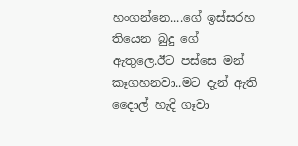හංගන්නෙ....ගේ ඉස්සරහ තියෙන බුදු ගේ ඇතුලෙ.ඊට පස්සෙ මන් කෑගහනවා..මට දැන් ඇති දෛාල් හැදි ගෑවා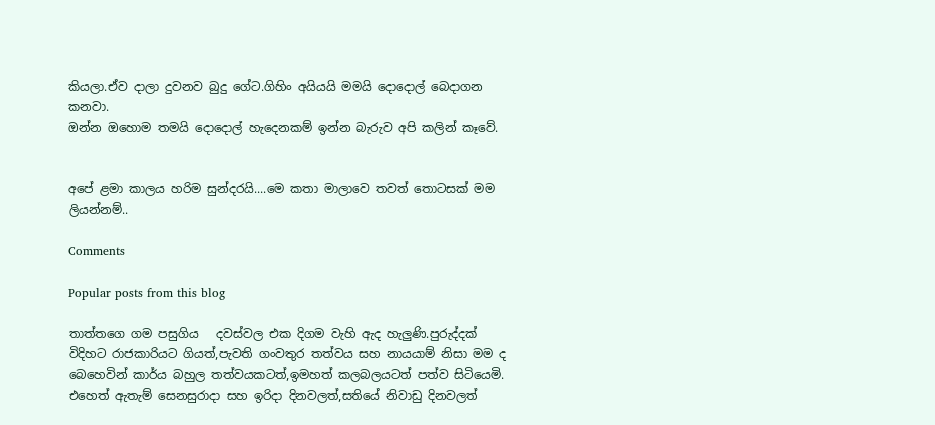කියලා.ඒව දාලා දුවනව බුදු ගේට.ගිහිං අයියයි මමයි දොදොල් බෙදාගන කනවා.
ඔන්න ඔහොම තමයි දොදොල් හැදෙනකම් ඉන්න බැරුව අපි කලින් කෑවේ.


අපේ ළමා කාලය හරිම සුන්දරයි....මෙ කතා මාලාවෙ තවත් තොටසක් මම ලියන්නම්..

Comments

Popular posts from this blog

තාත්තගෙ ගම පසුගිය   දවස්වල එක දිගම වැහි ඇද හැලුණි.පුරුද්දක් විදිහට රාජකාරියට ගියත්,පැවති ගංවතුර තත්වය සහ නායයාම් නිසා මම ද බෙහෙවින් කාර්ය බහුල තත්වයකටත්,ඉමහත් කලබලයටත් පත්ව සිටියෙමි. එහෙත් ඇතැම් සෙනසුරාදා සහ ඉරිදා දිනවලත්,සතියේ නිවාඩු දිනවලත්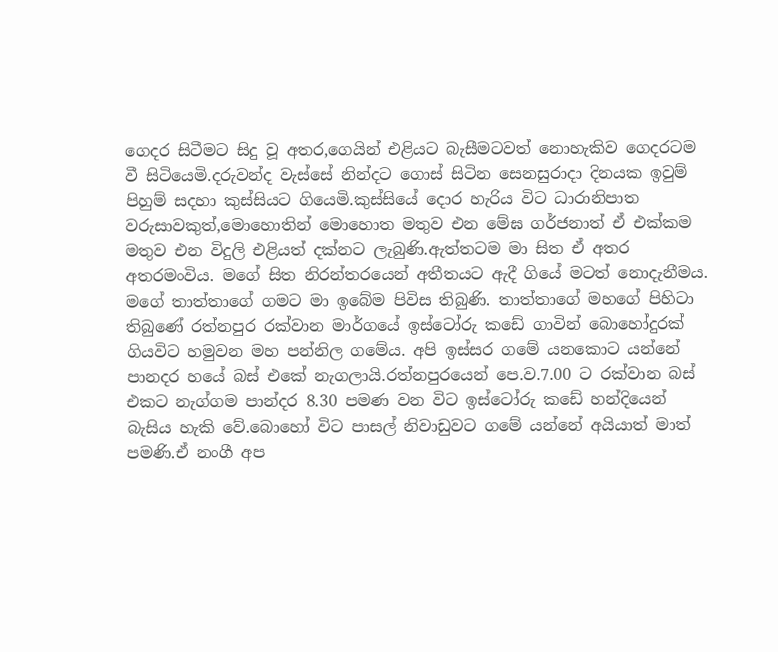ගෙදර සිටීමට සිදු වූ අතර,ගෙයින් එළියට බැසීමටවත් නොහැකිව ගෙදරටම වී සිටියෙමි.දරුවන්ද වැස්සේ නින්දට ගොස් සිටින සෙනසුරාදා දිනයක ඉවුම් පිහුම් සදහා කුස්සියට ගියෙමි.කුස්සියේ දොර හැරිය විට ධාරානිපාත වරුසාවකුත්,මොහොතින් මොහොත මතුව එන මේඝ ගර්ජනාත් ඒ එක්කම මතුව එන විදුලි එළියත් දක්නට ලැබුණි.ඇත්තටම මා සිත ඒ අතර අතරමංවිය. මගේ සිත නිරන්තරයෙන් අතීතයට ඇදී ගියේ මටත් නොදැනීමය. මගේ තාත්තාගේ ගමට මා ඉබේම පිවිස තිබුණි. තාත්තාගේ මහගේ පිහිටා තිබුණේ රත්නපුර රක්වාන මාර්ගයේ ඉස්ටෝරු කඩේ ගාවින් බොහෝදුරක් ගියවිට හමුවන මහ පන්නිල ගමේය. අපි ඉස්සර ගමේ යනකොට යන්නේ පානදර හයේ බස් එකේ නැගලායි.රත්නපුරයෙන් පෙ.ව.7.00 ට රක්වාන බස් එකට නැග්ගම පාන්දර 8.30 පමණ වන විට ඉස්ටෝරු කඩේ හන්දියෙන් බැසිය හැකි වේ.බොහෝ විට පාසල් නිවාඩුවට ගමේ යන්නේ අයියාත් මාත් පමණි.ඒ නංගී අප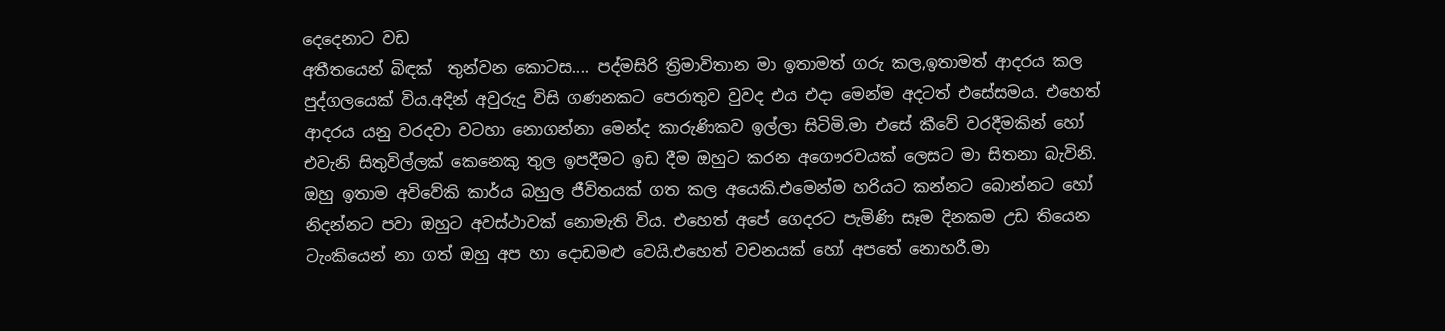දෙදෙනාට වඩ
අතීතයෙන් බිඳක්  තුන්වන කොටස.... පද්මසිරි ත්‍රිමාවිතාන මා ඉතාමත් ගරු කල,ඉතාමත් ආදරය කල පුද්ගලයෙක් විය.අදින් අවුරුදු විසි ගණනකට පෙරාතුව වුවද එය එදා මෙන්ම අදටත් එසේසමය. එහෙත් ආදරය යනු වරදවා වටහා නොගන්නා මෙන්ද කාරුණිකව ඉල්ලා සිටිමි.මා එසේ කීවේ වරදීමකින් හෝ එවැනි සිතුවිල්ලක් කෙනෙකු තුල ඉපදීමට ඉඩ දීම ඔහුට කරන අගෞරවයක් ලෙසට මා සිතනා බැවිනි. ඔහු ඉතාම අවිවේකි කාර්ය බහුල ජීවිතයක් ගත කල අයෙකි.එමෙන්ම හරියට කන්නට බොන්නට හෝ නිදන්නට පවා ඔහුට අවස්ථාවක් නොමැති විය. එහෙත් අපේ ගෙදරට පැමිණි සෑම දිනකම උඩ තියෙන ටැංකියෙන් නා ගත් ඔහු අප හා දොඩමළු වෙයි.එහෙත් වචනයක් හෝ අපතේ නොහරී.මා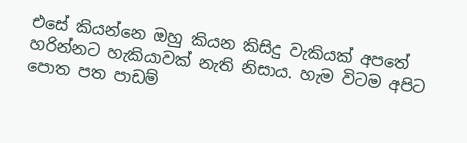එසේ කියන්නෙ ඔහු කියන කිසිදු වැකියක් අපතේ හරින්නට හැකියාවක් නැති නිසාය. හැම විටම අපිට පොත පත පාඩම්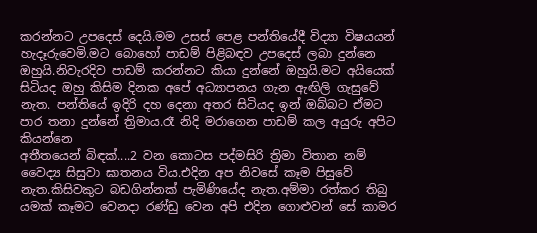කරන්නට උපදෙස් දෙයි.මම උසස් පෙළ පන්තියේදී විද්‍යා විෂයයන් හැදෑරුවෙමි.මට බොහෝ පාඩම් පිළිබඳව උපදෙස් ලබා දුන්නෙ ඔහුයි.නිවැරදිව පාඩම් කරන්නට කියා දුන්නේ ඔහුයි.මට අයියෙක් සිටියද ඔහු කිසිම දිනක අපේ අධ්‍යාපනය ගැන ඇඟිලි ගැසුවේ නැත. පන්තියේ ඉදිරි දහ දෙනා අතර සිටියද ඉන් ඔබ්බට ඒමට පාර තනා දුන්නේ ත්‍රිමාය.රෑ නිදි මරාගෙන පාඩම් කල අයුරු අපිට කියන්නෙ
අතීතයෙන් බිඳක්....2 වන කොටස පද්මසිරි ත්‍රිමා විතාන නම් වෛද්‍ය සිසුවා ඝාතනය විය.එදින අප නිවසේ කෑම පිසුවේ නැත.කිසිවකුට බඩගින්නක් පැමිණියේද නැත.අම්මා රත්කර තිබු යමක් කෑමට වෙනදා රණ්ඩු වෙන අපි එදින ගොළුවන් සේ කාමර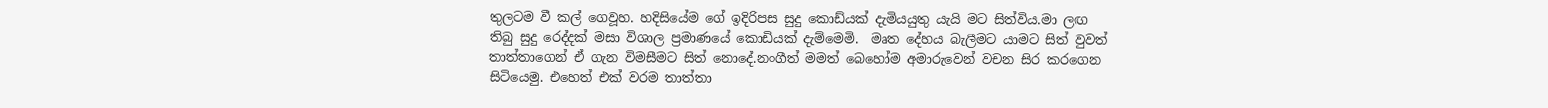තුලටම වී කල් ගෙවූහ. හදිසියේම ගේ ඉදිරිපස සුදු කොඩ්යක් දැමියයුතු යැයි මට සිත්විය.මා ලඟ තිබු සුදු රෙද්දක් මසා විශාල ප්‍රමාණයේ කොඩියක් දැම්මෙමි.  මෘත දේහය බැලීමට යාමට සිත් වුවත් තාත්තාගෙන් ඒ ගැන විමසීමට සිත් නොදේ.නංගීත් මමත් බෙහෝම අමාරුවෙන් වචන සිර කරගෙන සිටියෙමු. එහෙත් එක් වරම තාත්තා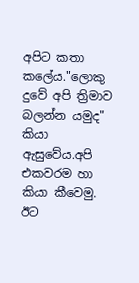අපිට කතා  කලේය."ලොකු දුවේ අපි ත්‍රිමාව බලන්න යමුද" කියා ඇසුවේය.අපි එකවරම හා කියා කීවෙමු. ඊට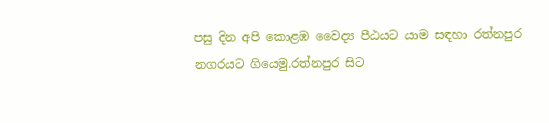පසු දින අපි කොළඹ වෛද්‍ය පීඨයට යාම සඳහා රත්නපුර නගරයට ගියෙමු.රත්නපුර සිට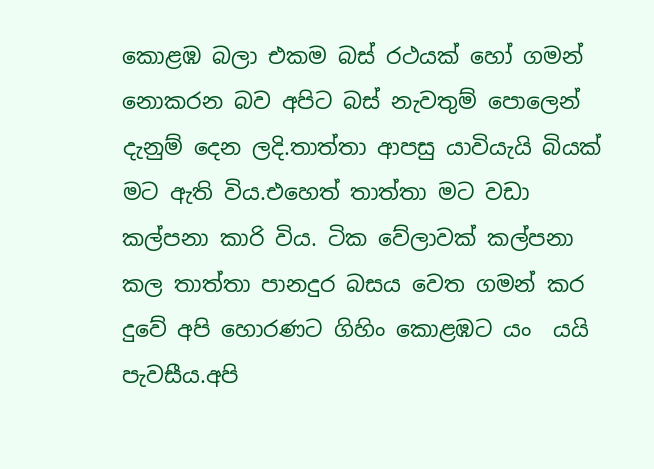කොළඹ බලා එකම බස් රථයක් හෝ ගමන් නොකරන බව අපිට බස් නැවතුම් පොලෙන් දැනුම් දෙන ලදි.තාත්තා ආපසු යාවියැයි බියක් මට ඇති විය.එහෙත් තාත්තා මට වඩා කල්පනා කාරි විය. ටික වේලාවක් කල්පනා කල තාත්තා පානදුර බසය වෙත ගමන් කර දුවේ අපි හොරණට ගිහිං කොළඹට යං  යයි පැවසීය.අපි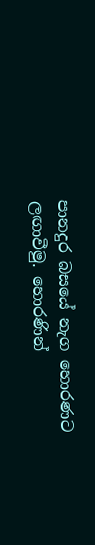පානදුර බසයේ නැග හොරණට ලඟාවීමු. හොරණින්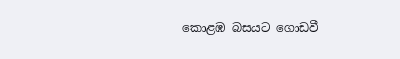කොළඹ බසයට ගොඩවී